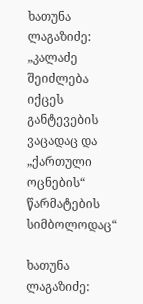ხათუნა ლაგაზიძე: „კალაძე შეიძლება იქცეს განტევების ვაცადაც და „ქართული ოცნების“ წარმატების  სიმბოლოდაც“

ხათუნა ლაგაზიძე: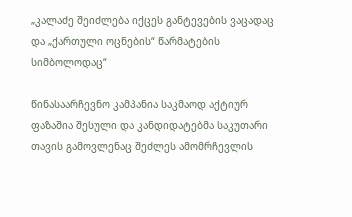„კალაძე შეიძლება იქცეს განტევების ვაცადაც და „ქართული ოცნების“ წარმატების სიმბოლოდაც“

წინასაარჩევნო კამპანია საკმაოდ აქტიურ ფაზაშია შესული და კანდიდატებმა საკუთარი თავის გამოვლენაც შეძლეს ამომრჩევლის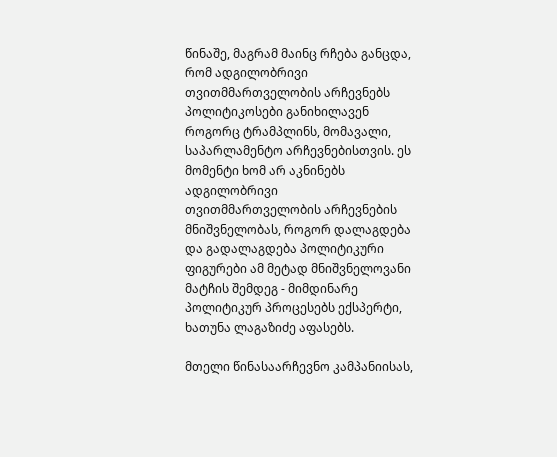წინაშე, მაგრამ მაინც რჩება განცდა, რომ ადგილობრივი თვითმმართველობის არჩევნებს პოლიტიკოსები განიხილავენ როგორც ტრამპლინს, მომავალი, საპარლამენტო არჩევნებისთვის. ეს მომენტი ხომ არ აკნინებს ადგილობრივი თვითმმართველობის არჩევნების მნიშვნელობას, როგორ დალაგდება და გადალაგდება პოლიტიკური ფიგურები ამ მეტად მნიშვნელოვანი მატჩის შემდეგ - მიმდინარე პოლიტიკურ პროცესებს ექსპერტი, ხათუნა ლაგაზიძე აფასებს.

მთელი წინასაარჩევნო კამპანიისას,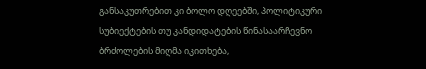განსაკუთრებით კი ბოლო დღეებში, პოლიტიკური სუბიექტების თუ კანდიდატების წინასაარჩევნო ბრძოლების მიღმა იკითხება,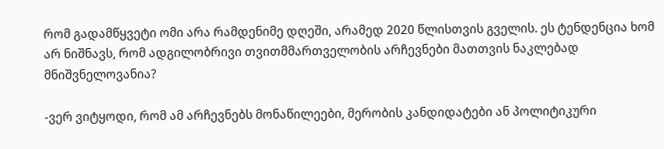რომ გადამწყვეტი ომი არა რამდენიმე დღეში, არამედ 2020 წლისთვის გველის. ეს ტენდენცია ხომ არ ნიშნავს, რომ ადგილობრივი თვითმმართველობის არჩევნები მათთვის ნაკლებად მნიშვნელოვანია?

-ვერ ვიტყოდი, რომ ამ არჩევნებს მონაწილეები, მერობის კანდიდატები ან პოლიტიკური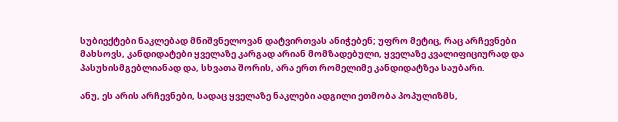სუბიექტები ნაკლებად მნიშვნელოვან დატვირთვას ანიჭებენ; უფრო მეტიც, რაც არჩევნები მახსოვს, კანდიდატები ყველაზე კარგად არიან მომზადებული, ყველაზე კვალიფიციურად და პასუხისმგებლიანად და, სხვათა შორის, არა ერთ რომელიმე კანდიდატზეა საუბარი.

ანუ, ეს არის არჩევნები, სადაც ყველაზე ნაკლები ადგილი ეთმობა პოპულიზმს,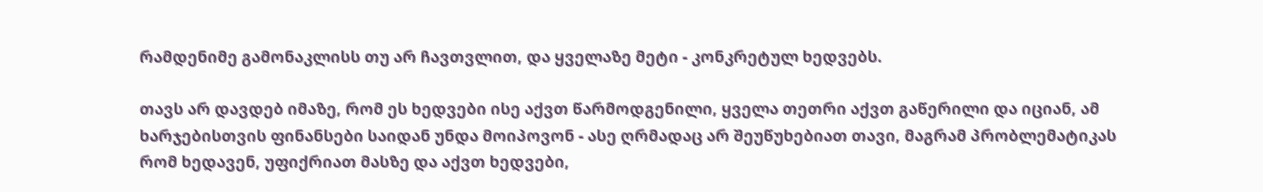რამდენიმე გამონაკლისს თუ არ ჩავთვლით, და ყველაზე მეტი - კონკრეტულ ხედვებს.

თავს არ დავდებ იმაზე, რომ ეს ხედვები ისე აქვთ წარმოდგენილი, ყველა თეთრი აქვთ გაწერილი და იციან, ამ ხარჯებისთვის ფინანსები საიდან უნდა მოიპოვონ - ასე ღრმადაც არ შეუწუხებიათ თავი, მაგრამ პრობლემატიკას რომ ხედავენ, უფიქრიათ მასზე და აქვთ ხედვები,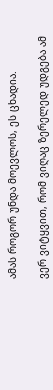ამას როგორ უნდა მოევლოს, ეს ცხადია.

ვერ ვიტყვით, რომ ვიღაც ზერელედ უდგება ამ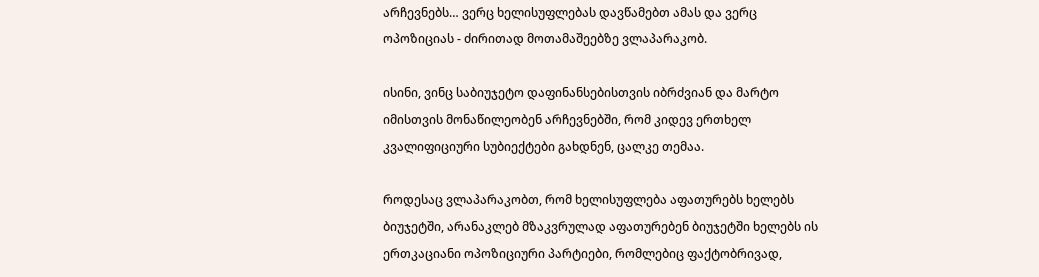არჩევნებს… ვერც ხელისუფლებას დავწამებთ ამას და ვერც ოპოზიციას - ძირითად მოთამაშეებზე ვლაპარაკობ.

ისინი, ვინც საბიუჯეტო დაფინანსებისთვის იბრძვიან და მარტო იმისთვის მონაწილეობენ არჩევნებში, რომ კიდევ ერთხელ კვალიფიციური სუბიექტები გახდნენ, ცალკე თემაა.

როდესაც ვლაპარაკობთ, რომ ხელისუფლება აფათურებს ხელებს ბიუჯეტში, არანაკლებ მზაკვრულად აფათურებენ ბიუჯეტში ხელებს ის ერთკაციანი ოპოზიციური პარტიები, რომლებიც ფაქტობრივად,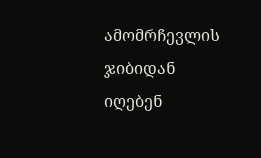ამომრჩევლის ჯიბიდან იღებენ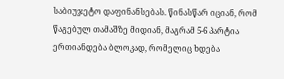საბიუჯეტო დაფინანსებას. წინასწარ იციან, რომ წაგებულ თამაშზე მიდიან, მაგრამ 5-6 პარტია ერთიანდება ბლოკად, რომელიც ხდება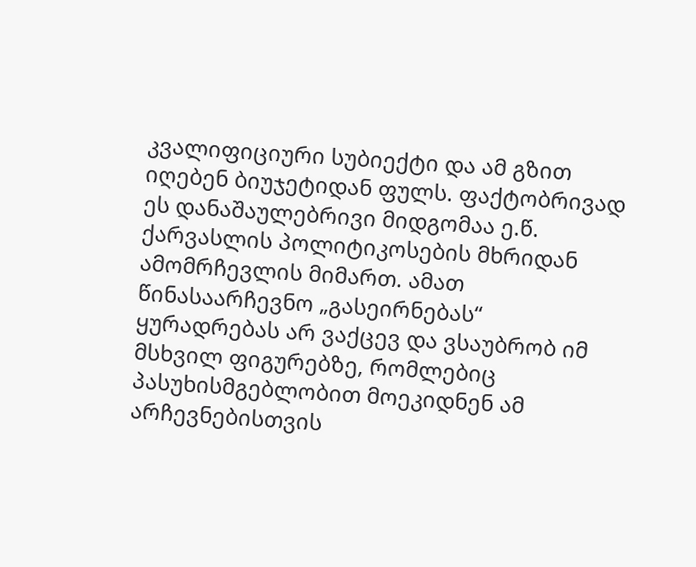კვალიფიციური სუბიექტი და ამ გზით იღებენ ბიუჯეტიდან ფულს. ფაქტობრივად ეს დანაშაულებრივი მიდგომაა ე.წ. ქარვასლის პოლიტიკოსების მხრიდან ამომრჩევლის მიმართ. ამათ წინასაარჩევნო „გასეირნებას“ ყურადრებას არ ვაქცევ და ვსაუბრობ იმ მსხვილ ფიგურებზე, რომლებიც პასუხისმგებლობით მოეკიდნენ ამ არჩევნებისთვის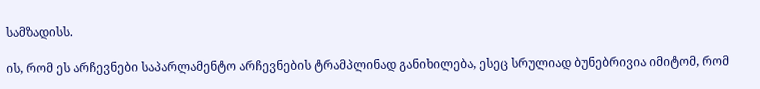სამზადისს.

ის, რომ ეს არჩევნები საპარლამენტო არჩევნების ტრამპლინად განიხილება, ესეც სრულიად ბუნებრივია იმიტომ, რომ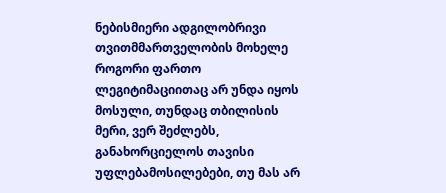ნებისმიერი ადგილობრივი თვითმმართველობის მოხელე როგორი ფართო ლეგიტიმაციითაც არ უნდა იყოს მოსული, თუნდაც თბილისის მერი, ვერ შეძლებს, განახორციელოს თავისი უფლებამოსილებები, თუ მას არ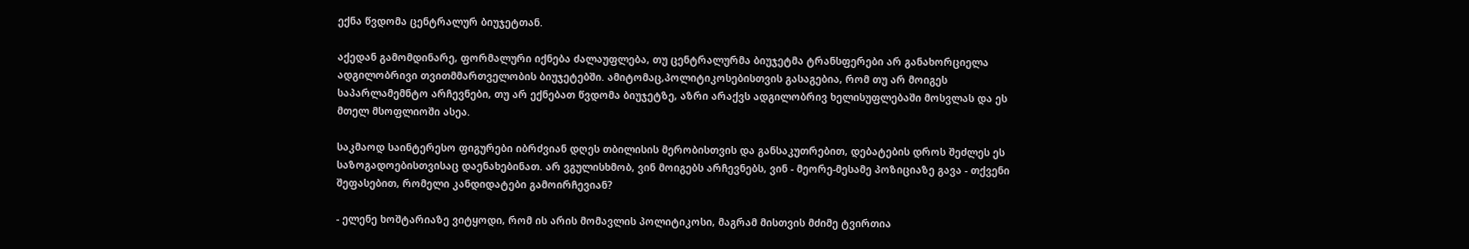ექნა წვდომა ცენტრალურ ბიუჯეტთან.

აქედან გამომდინარე, ფორმალური იქნება ძალაუფლება, თუ ცენტრალურმა ბიუჯეტმა ტრანსფერები არ განახორციელა ადგილობრივი თვითმმართველობის ბიუჯეტებში. ამიტომაც,პოლიტიკოსებისთვის გასაგებია, რომ თუ არ მოიგეს საპარლამემნტო არჩევნები, თუ არ ექნებათ წვდომა ბიუჯეტზე, აზრი არაქვს ადგილობრივ ხელისუფლებაში მოსვლას და ეს მთელ მსოფლიოში ასეა.

საკმაოდ საინტერესო ფიგურები იბრძვიან დღეს თბილისის მერობისთვის და განსაკუთრებით, დებატების დროს შეძლეს ეს საზოგადოებისთვისაც დაენახებინათ. არ ვგულისხმობ, ვინ მოიგებს არჩევნებს, ვინ - მეორე-მესამე პოზიციაზე გავა - თქვენი შეფასებით, რომელი კანდიდატები გამოირჩევიან?

- ელენე ხოშტარიაზე ვიტყოდი, რომ ის არის მომავლის პოლიტიკოსი, მაგრამ მისთვის მძიმე ტვირთია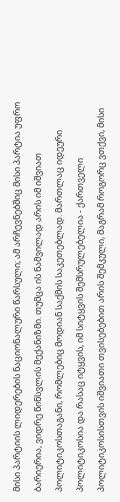მისი პარტიის ლიდერების ნაციონალური წარსული; ამ არჩევნებშიც მისი პარტია უფრო ბარიერია, ვიდრე წინსვლის მექანიზმი. თუმცა ის ნამვილად არის იმ იშვიათ პოლიტიკოსთაგანი, რომლებიც მოდიან საქმის საკეთებლად. მართლაც იდეური პოლიტიკოსია და რასაც იტყვის, იმ სიტყვის შემსრულებელია - ქართველი პოლიტიკოსისთვის იშვიათი თვისებებით არის შემკული, მაგრამ როგორც ვთქვი, მისი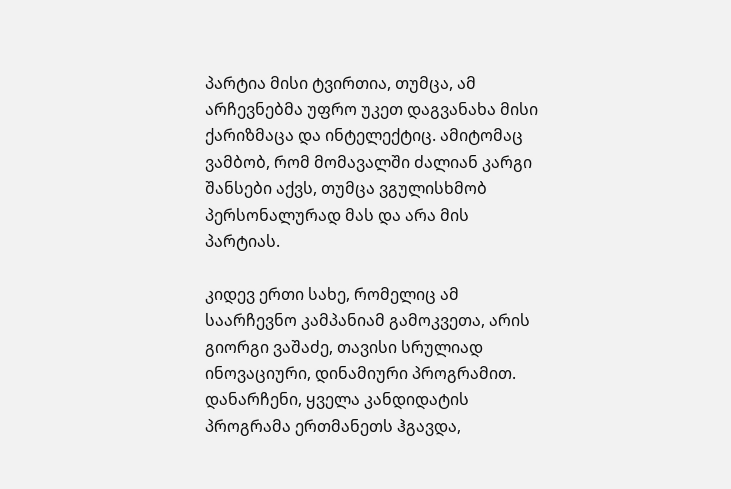პარტია მისი ტვირთია, თუმცა, ამ არჩევნებმა უფრო უკეთ დაგვანახა მისი ქარიზმაცა და ინტელექტიც. ამიტომაც ვამბობ, რომ მომავალში ძალიან კარგი შანსები აქვს, თუმცა ვგულისხმობ პერსონალურად მას და არა მის პარტიას.

კიდევ ერთი სახე, რომელიც ამ საარჩევნო კამპანიამ გამოკვეთა, არის გიორგი ვაშაძე, თავისი სრულიად ინოვაციური, დინამიური პროგრამით. დანარჩენი, ყველა კანდიდატის პროგრამა ერთმანეთს ჰგავდა,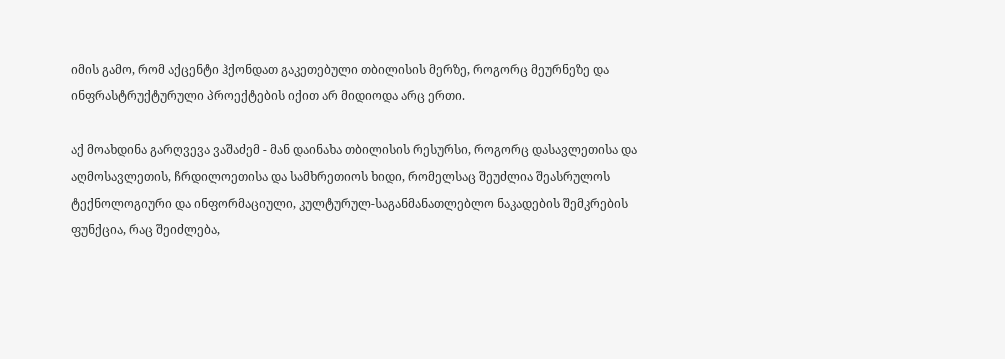იმის გამო, რომ აქცენტი ჰქონდათ გაკეთებული თბილისის მერზე, როგორც მეურნეზე და ინფრასტრუქტურული პროექტების იქით არ მიდიოდა არც ერთი.

აქ მოახდინა გარღვევა ვაშაძემ - მან დაინახა თბილისის რესურსი, როგორც დასავლეთისა და აღმოსავლეთის, ჩრდილოეთისა და სამხრეთიოს ხიდი, რომელსაც შეუძლია შეასრულოს ტექნოლოგიური და ინფორმაციული, კულტურულ-საგანმანათლებლო ნაკადების შემკრების ფუნქცია, რაც შეიძლება,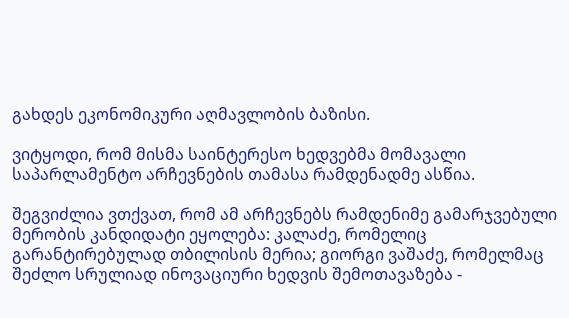გახდეს ეკონომიკური აღმავლობის ბაზისი.

ვიტყოდი, რომ მისმა საინტერესო ხედვებმა მომავალი საპარლამენტო არჩევნების თამასა რამდენადმე ასწია.

შეგვიძლია ვთქვათ, რომ ამ არჩევნებს რამდენიმე გამარჯვებული მერობის კანდიდატი ეყოლება: კალაძე, რომელიც გარანტირებულად თბილისის მერია; გიორგი ვაშაძე, რომელმაც შეძლო სრულიად ინოვაციური ხედვის შემოთავაზება -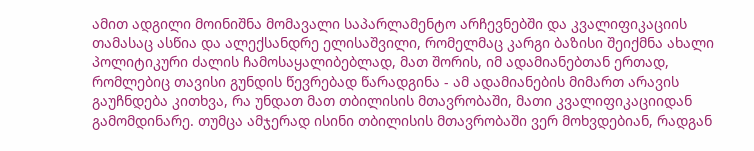ამით ადგილი მოინიშნა მომავალი საპარლამენტო არჩევნებში და კვალიფიკაციის თამასაც ასწია და ალექსანდრე ელისაშვილი, რომელმაც კარგი ბაზისი შეიქმნა ახალი პოლიტიკური ძალის ჩამოსაყალიბებლად, მათ შორის, იმ ადამიანებთან ერთად, რომლებიც თავისი გუნდის წევრებად წარადგინა - ამ ადამიანების მიმართ არავის გაუჩნდება კითხვა, რა უნდათ მათ თბილისის მთავრობაში, მათი კვალიფიკაციიდან გამომდინარე. თუმცა ამჯერად ისინი თბილისის მთავრობაში ვერ მოხვდებიან, რადგან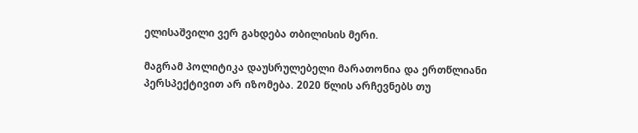ელისაშვილი ვერ გახდება თბილისის მერი.

მაგრამ პოლიტიკა დაუსრულებელი მარათონია და ერთწლიანი პერსპექტივით არ იზომება. 2020 წლის არჩევნებს თუ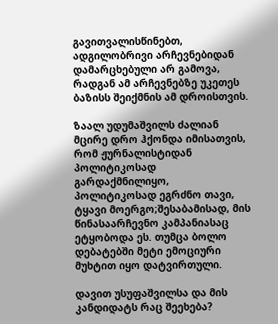გავითვალისწინებთ, ადგილობრივი არჩევნებიდან დამარცხებული არ გამოვა, რადგან ამ არჩევნებზე უკეთეს ბაზისს შეიქმნის ამ დროისთვის.

ზაალ უდუმაშვილს ძალიან მცირე დრო ჰქონდა იმისათვის, რომ ჟურნალისტიდან პოლიტიკოსად გარდაქმნილიყო, პოლიტიკოსად ეგრძნო თავი, ტყავი მოერგო;შესაბამისად, მის წინასაარჩევნო კამპანიასაც ეტყობოდა ეს. თუმცა ბოლო დებატებში მეტი ემოციური მუხტით იყო დატვირთული.

დავით უსუფაშვილსა და მის კანდიდატს რაც შეეხება?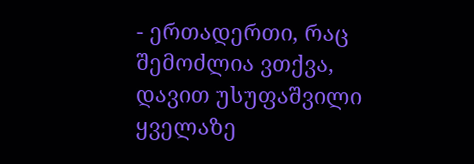- ერთადერთი, რაც შემოძლია ვთქვა, დავით უსუფაშვილი ყველაზე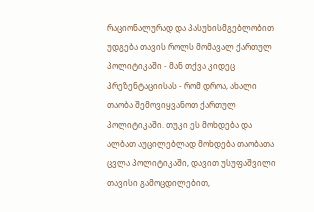რაციონალურად და პასუხისმგებლობით უდგება თავის როლს მომავალ ქართულ პოლიტიკაში - მან თქვა კიდეც პრეზენტაციისას - რომ დროა, ახალი თაობა შემოვიყვანოთ ქართულ პოლიტიკაში. თუკი ეს მოხდება და ალბათ აუცილებლად მოხდება თაობათა ცვლა პოლიტიკაში, დავით უსუფაშვილი თავისი გამოცდილებით,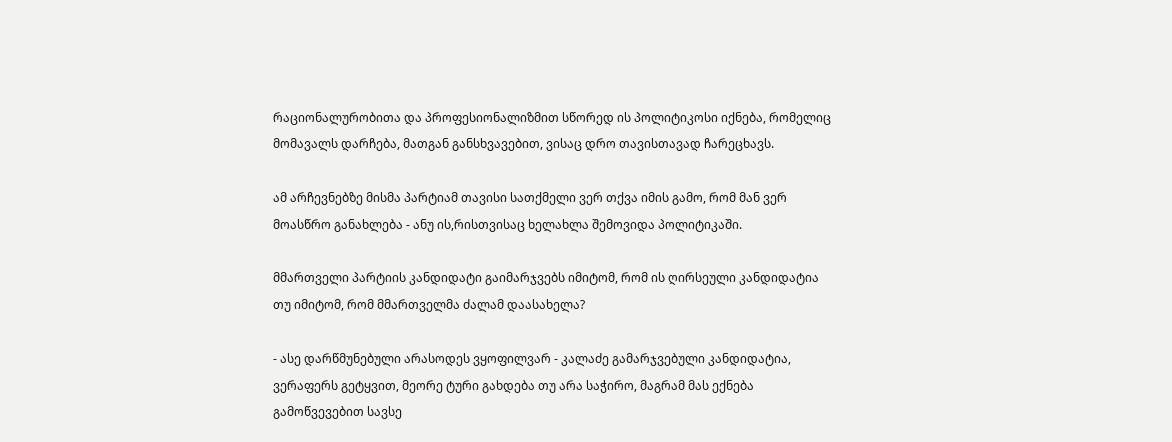რაციონალურობითა და პროფესიონალიზმით სწორედ ის პოლიტიკოსი იქნება, რომელიც მომავალს დარჩება, მათგან განსხვავებით, ვისაც დრო თავისთავად ჩარეცხავს.

ამ არჩევნებზე მისმა პარტიამ თავისი სათქმელი ვერ თქვა იმის გამო, რომ მან ვერ მოასწრო განახლება - ანუ ის,რისთვისაც ხელახლა შემოვიდა პოლიტიკაში.

მმართველი პარტიის კანდიდატი გაიმარჯვებს იმიტომ, რომ ის ღირსეული კანდიდატია თუ იმიტომ, რომ მმართველმა ძალამ დაასახელა?

- ასე დარწმუნებული არასოდეს ვყოფილვარ - კალაძე გამარჯვებული კანდიდატია, ვერაფერს გეტყვით, მეორე ტური გახდება თუ არა საჭირო, მაგრამ მას ექნება გამოწვევებით სავსე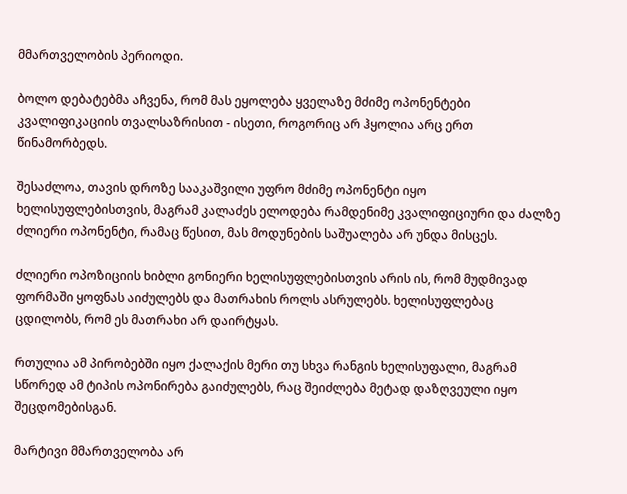მმართველობის პერიოდი.

ბოლო დებატებმა აჩვენა, რომ მას ეყოლება ყველაზე მძიმე ოპონენტები კვალიფიკაციის თვალსაზრისით - ისეთი, როგორიც არ ჰყოლია არც ერთ წინამორბედს.

შესაძლოა, თავის დროზე სააკაშვილი უფრო მძიმე ოპონენტი იყო ხელისუფლებისთვის, მაგრამ კალაძეს ელოდება რამდენიმე კვალიფიციური და ძალზე ძლიერი ოპონენტი, რამაც წესით, მას მოდუნების საშუალება არ უნდა მისცეს.

ძლიერი ოპოზიციის ხიბლი გონიერი ხელისუფლებისთვის არის ის, რომ მუდმივად ფორმაში ყოფნას აიძულებს და მათრახის როლს ასრულებს. ხელისუფლებაც ცდილობს, რომ ეს მათრახი არ დაირტყას.

რთულია ამ პირობებში იყო ქალაქის მერი თუ სხვა რანგის ხელისუფალი, მაგრამ სწორედ ამ ტიპის ოპონირება გაიძულებს, რაც შეიძლება მეტად დაზღვეული იყო შეცდომებისგან.

მარტივი მმართველობა არ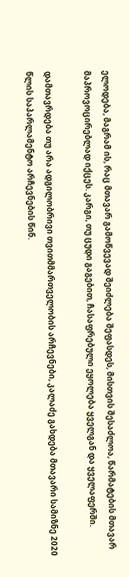ელოდება, მაგრამ ის, რაც მთავარ გამოწვევად შეიძლება შეფასდეს, მისთვის შესაძლოა, წარმატების მთავარ მაპროვოცირებლად იქცეს. კარგი, თუ ცუდი გაგებით, ჩასაფრებული ეყოლება ყველგან და ყველაფერში.

დამთავრდება თუ არა ადგილობრივი თვითმმართველობის არჩევნები, კალაძე გახდება მთავარი სამიზნე 2020 წლის საპარლამენტო არჩევნების წინ.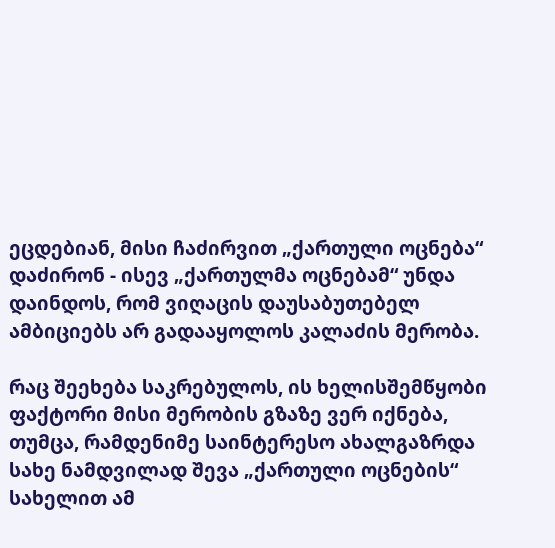ეცდებიან, მისი ჩაძირვით „ქართული ოცნება“ დაძირონ - ისევ „ქართულმა ოცნებამ“ უნდა დაინდოს, რომ ვიღაცის დაუსაბუთებელ ამბიციებს არ გადააყოლოს კალაძის მერობა.

რაც შეეხება საკრებულოს, ის ხელისშემწყობი ფაქტორი მისი მერობის გზაზე ვერ იქნება, თუმცა, რამდენიმე საინტერესო ახალგაზრდა სახე ნამდვილად შევა „ქართული ოცნების“ სახელით ამ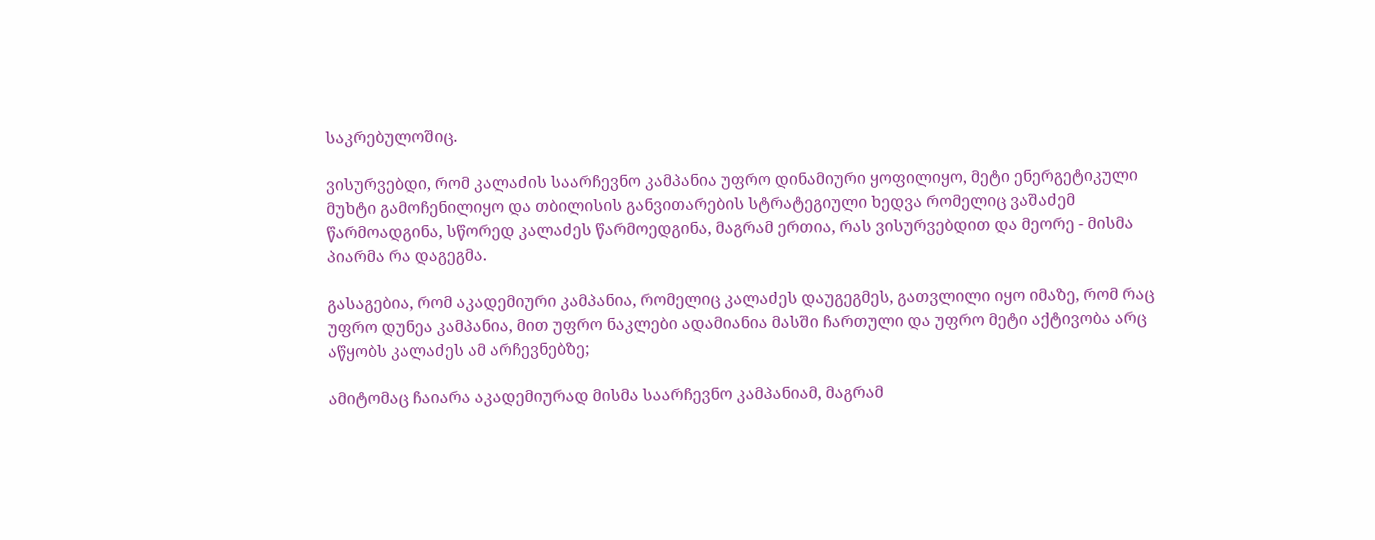საკრებულოშიც.

ვისურვებდი, რომ კალაძის საარჩევნო კამპანია უფრო დინამიური ყოფილიყო, მეტი ენერგეტიკული მუხტი გამოჩენილიყო და თბილისის განვითარების სტრატეგიული ხედვა რომელიც ვაშაძემ წარმოადგინა, სწორედ კალაძეს წარმოედგინა, მაგრამ ერთია, რას ვისურვებდით და მეორე - მისმა პიარმა რა დაგეგმა.

გასაგებია, რომ აკადემიური კამპანია, რომელიც კალაძეს დაუგეგმეს, გათვლილი იყო იმაზე, რომ რაც უფრო დუნეა კამპანია, მით უფრო ნაკლები ადამიანია მასში ჩართული და უფრო მეტი აქტივობა არც აწყობს კალაძეს ამ არჩევნებზე;

ამიტომაც ჩაიარა აკადემიურად მისმა საარჩევნო კამპანიამ, მაგრამ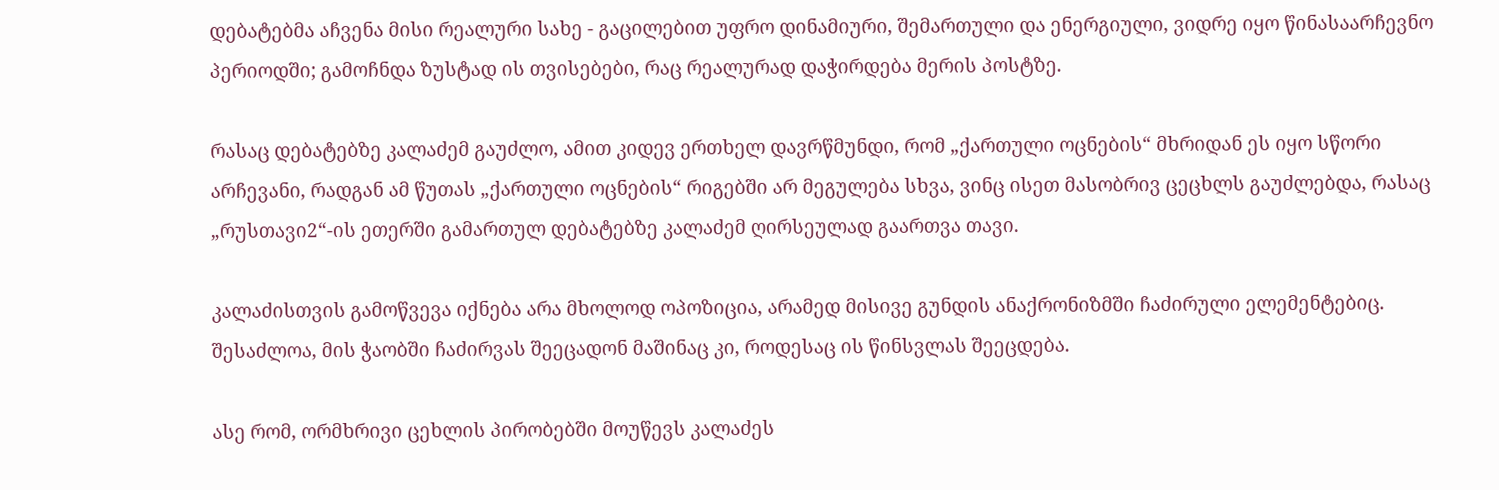დებატებმა აჩვენა მისი რეალური სახე - გაცილებით უფრო დინამიური, შემართული და ენერგიული, ვიდრე იყო წინასაარჩევნო პერიოდში; გამოჩნდა ზუსტად ის თვისებები, რაც რეალურად დაჭირდება მერის პოსტზე.

რასაც დებატებზე კალაძემ გაუძლო, ამით კიდევ ერთხელ დავრწმუნდი, რომ „ქართული ოცნების“ მხრიდან ეს იყო სწორი არჩევანი, რადგან ამ წუთას „ქართული ოცნების“ რიგებში არ მეგულება სხვა, ვინც ისეთ მასობრივ ცეცხლს გაუძლებდა, რასაც „რუსთავი2“-ის ეთერში გამართულ დებატებზე კალაძემ ღირსეულად გაართვა თავი.

კალაძისთვის გამოწვევა იქნება არა მხოლოდ ოპოზიცია, არამედ მისივე გუნდის ანაქრონიზმში ჩაძირული ელემენტებიც. შესაძლოა, მის ჭაობში ჩაძირვას შეეცადონ მაშინაც კი, როდესაც ის წინსვლას შეეცდება.

ასე რომ, ორმხრივი ცეხლის პირობებში მოუწევს კალაძეს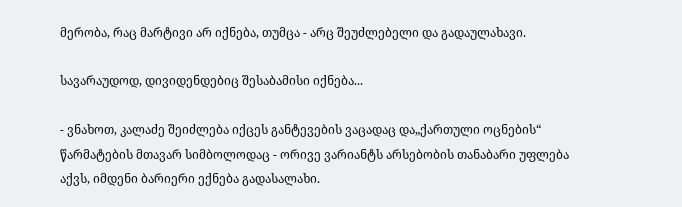მერობა, რაც მარტივი არ იქნება, თუმცა - არც შეუძლებელი და გადაულახავი.

სავარაუდოდ, დივიდენდებიც შესაბამისი იქნება...

- ვნახოთ, კალაძე შეიძლება იქცეს განტევების ვაცადაც და„ქართული ოცნების“ წარმატების მთავარ სიმბოლოდაც - ორივე ვარიანტს არსებობის თანაბარი უფლება აქვს, იმდენი ბარიერი ექნება გადასალახი.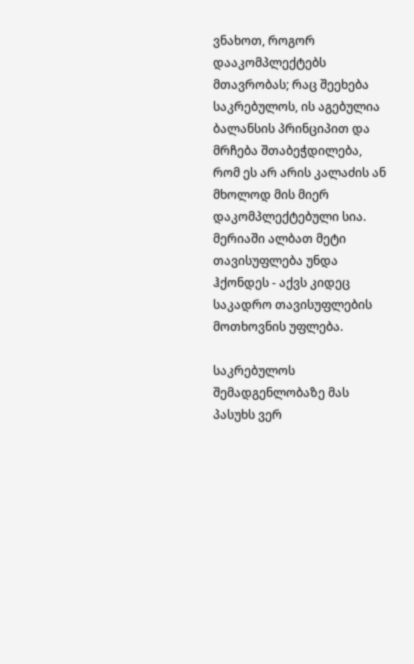ვნახოთ, როგორ დააკომპლექტებს მთავრობას; რაც შეეხება საკრებულოს, ის აგებულია ბალანსის პრინციპით და მრჩება შთაბეჭდილება, რომ ეს არ არის კალაძის ან მხოლოდ მის მიერ დაკომპლექტებული სია. მერიაში ალბათ მეტი თავისუფლება უნდა ჰქონდეს - აქვს კიდეც საკადრო თავისუფლების მოთხოვნის უფლება.

საკრებულოს შემადგენლობაზე მას პასუხს ვერ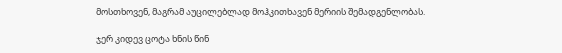მოსთხოვენ, მაგრამ აუცილებლად მოჰკითხავენ მერიის შემადგენლობას.

ჯერ კიდევ ცოტა ხნის წინ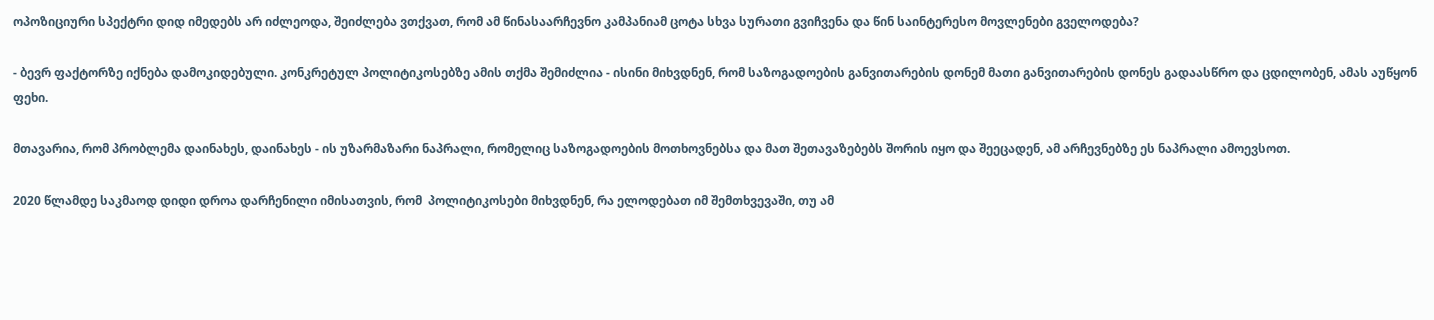ოპოზიციური სპექტრი დიდ იმედებს არ იძლეოდა, შეიძლება ვთქვათ, რომ ამ წინასაარჩევნო კამპანიამ ცოტა სხვა სურათი გვიჩვენა და წინ საინტერესო მოვლენები გველოდება?

- ბევრ ფაქტორზე იქნება დამოკიდებული. კონკრეტულ პოლიტიკოსებზე ამის თქმა შემიძლია - ისინი მიხვდნენ, რომ საზოგადოების განვითარების დონემ მათი განვითარების დონეს გადაასწრო და ცდილობენ, ამას აუწყონ ფეხი.

მთავარია, რომ პრობლემა დაინახეს, დაინახეს - ის უზარმაზარი ნაპრალი, რომელიც საზოგადოების მოთხოვნებსა და მათ შეთავაზებებს შორის იყო და შეეცადენ, ამ არჩევნებზე ეს ნაპრალი ამოევსოთ.

2020 წლამდე საკმაოდ დიდი დროა დარჩენილი იმისათვის, რომ  პოლიტიკოსები მიხვდნენ, რა ელოდებათ იმ შემთხვევაში, თუ ამ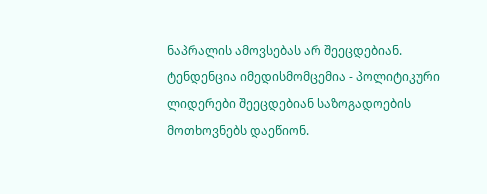ნაპრალის ამოვსებას არ შეეცდებიან. ტენდენცია იმედისმომცემია - პოლიტიკური ლიდერები შეეცდებიან საზოგადოების მოთხოვნებს დაეწიონ.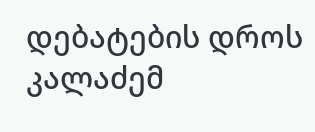დებატების დროს კალაძემ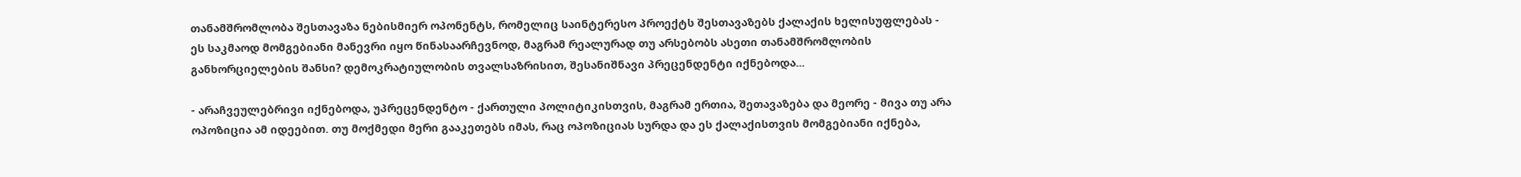თანამშრომლობა შესთავაზა ნებისმიერ ოპონენტს, რომელიც საინტერესო პროექტს შესთავაზებს ქალაქის ხელისუფლებას - ეს საკმაოდ მომგებიანი მანევრი იყო წინასაარჩევნოდ, მაგრამ რეალურად თუ არსებობს ასეთი თანამშრომლობის განხორციელების შანსი? დემოკრატიულობის თვალსაზრისით, შესანიშნავი პრეცენდენტი იქნებოდა...

- არაჩვეულებრივი იქნებოდა, უპრეცენდენტო - ქართული პოლიტიკისთვის, მაგრამ ერთია, შეთავაზება და მეორე - მივა თუ არა ოპოზიცია ამ იდეებით. თუ მოქმედი მერი გააკეთებს იმას, რაც ოპოზიციას სურდა და ეს ქალაქისთვის მომგებიანი იქნება,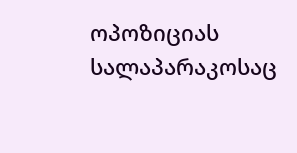ოპოზიციას სალაპარაკოსაც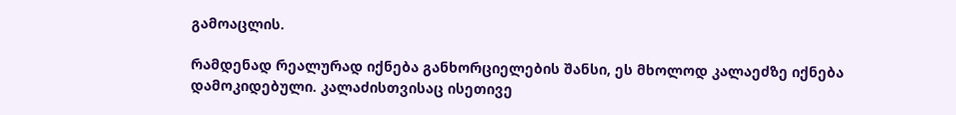გამოაცლის.

რამდენად რეალურად იქნება განხორციელების შანსი, ეს მხოლოდ კალაეძზე იქნება დამოკიდებული. კალაძისთვისაც ისეთივე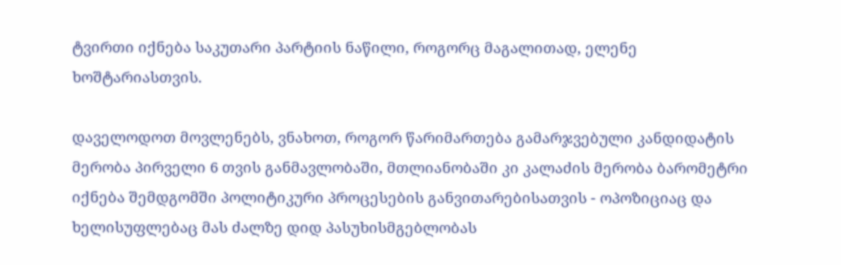ტვირთი იქნება საკუთარი პარტიის ნაწილი, როგორც მაგალითად, ელენე ხოშტარიასთვის.

დაველოდოთ მოვლენებს, ვნახოთ, როგორ წარიმართება გამარჯვებული კანდიდატის მერობა პირველი 6 თვის განმავლობაში, მთლიანობაში კი კალაძის მერობა ბარომეტრი იქნება შემდგომში პოლიტიკური პროცესების განვითარებისათვის - ოპოზიციაც და ხელისუფლებაც მას ძალზე დიდ პასუხისმგებლობას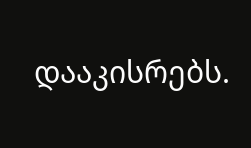დააკისრებს.